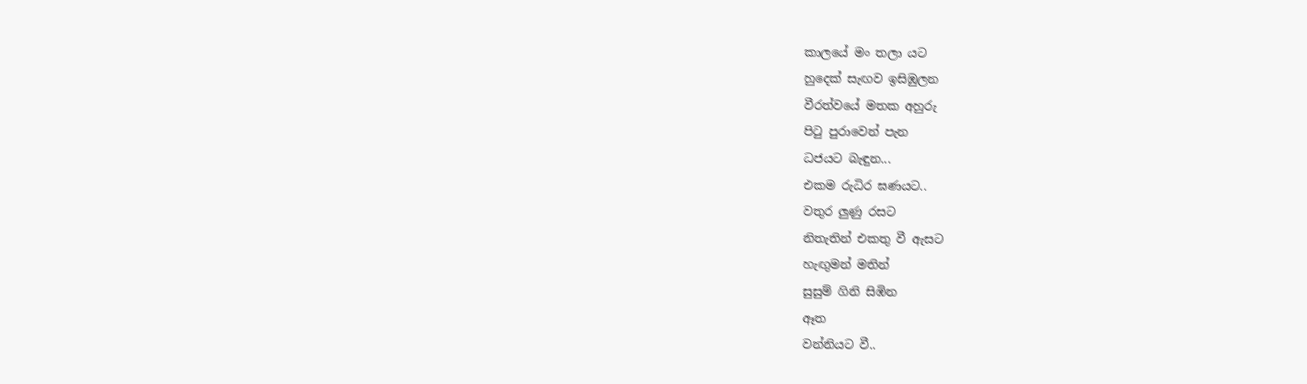කාලයේ මං තලා යට
හුදෙක් සැඟව ඉසිඹුලන
වීරත්වයේ මතක අහුරු
පිටු පුරාවෙන් පැන
ධජයට බැඳුන...
එකම රුධිර ඝණයට..
වතුර ලුණු රසට
නිතැතින් එකතු වී ඇසට
හැඟුමන් මතින්
සුසුම් ගිනි සිඹින
ඈත
වන්නියට වී..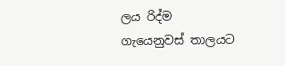ලය රිද්ම
ගැයෙනුවස් තාලයට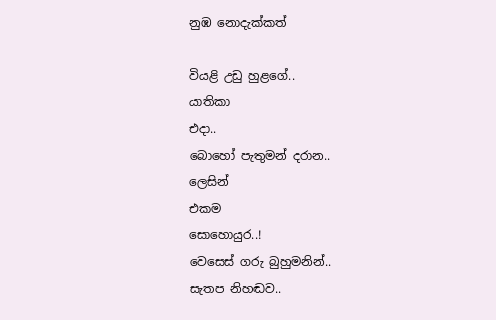නුඹ නොදැක්කත්

වියළි උඩු හුළගේ..
යාතිකා
එදා..
බොහෝ පැතුමන් දරාන..
ලෙසින්
එකම
සොහොයුර..!
වෙසෙස් ගරු බුහුමනින්..
සැතප නිහඬව..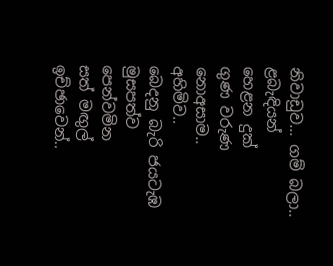නිවාඩුව... ගම් බලා..
ළබැඳියන්
හෙළන දුක්
ගුණ වරුණ
නොඅසාම..
අහිමිව..
බෙදනු බැරි ජයටැඹ
මුසපත්ව
පෙන්වමින
සත් මඟුල්
ඉච්ඡාවෙන්..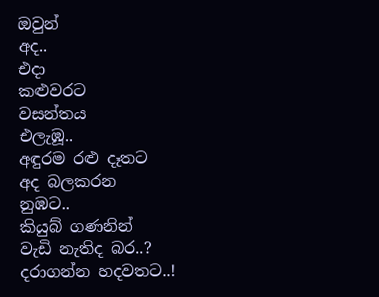ඔවුන්
අද..
එදා
කළුවරට
වසන්තය
එලැඹූ..
අඳුරම රළු දෑතට
අද බලකරන
නුඹට..
කියුබ් ගණනින්
වැඩි නැතිද බර..?
දරාගන්න හදවතට..!